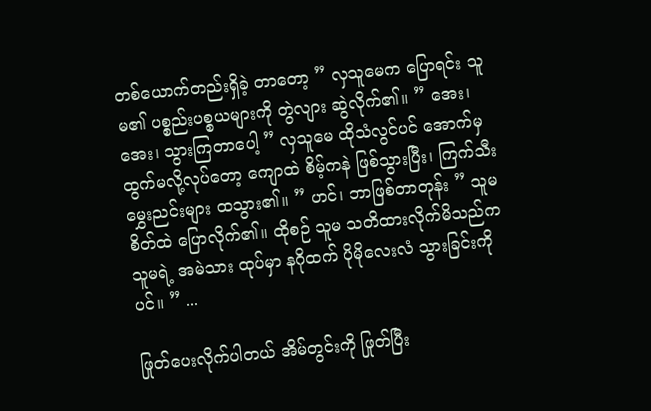တစ်ယောက်တည်းရှိခဲ့ တာတော့ ” လှသူမေက ပြောရင်း သူမ၏ ပစ္စည်းပစ္စယများကို တွဲလျား ဆွဲလိုက်၏။ ” အေး၊ အေး၊ သွားကြတာပေါ့ ” လှသူမေ ထိုသံလွင်ပင် အောက်မှ ထွက်မလို့လုပ်တော့ ကျောထဲ စိမ့်ကနဲ ဖြစ်သွားပြီး၊ ကြက်သီးမွှေးညင်းများ ထသွား၏။ ” ဟင်၊ ဘာဖြစ်တာတုန်း ” သူမ စိတ်ထဲ ပြောလိုက်၏။ ထိုစဉ် သူမ သတိထားလိုက်မိသည်က သူမရဲ့ အမဲသား ထုပ်မှာ နဂိုထက် ပိုမိုလေးလံ သွားခြင်းကိုပင်။ ” ...

ဖြုတ်ပေးလိုက်ပါတယ် အိမ်တွင်းကို ဖြုတ်ပြီး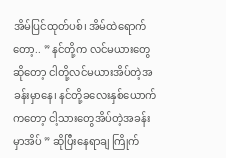အိမ်ပြင်ထုတ်ပစ်၊ အိမ်ထဲရောက်တော့.. ” နင်တို့က လင်မယားတွေဆိုတော့ ငါတို့လင်မယားအိပ်တဲ့အခန်းမှာနေ၊ နင်တို့ခလေးနှစ်ယောက်ကတော့ ငါ့သားတွေအိပ်တဲ့အခန်းမှာအိပ် ” ဆိုပြီးနေရာချ ကြိုက်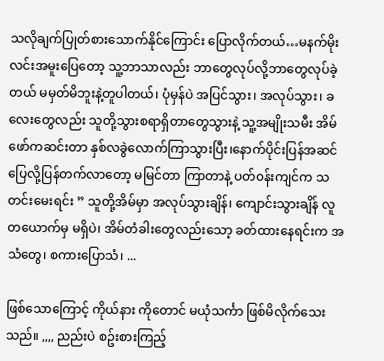သလိုချက်ပြုတ်စားသောက်နိုင်ကြောင်း ပြောလိုက်တယ်…မနက်မိုးလင်းအမူးပြေတော့ သူ့ဘာသာလည်း ဘာတွေလုပ်လို့ဘာတွေလုပ်ခဲ့တယ် မမှတ်မိဘူးနဲ့တူပါတယ်၊ ပုံမှန်ပဲ အပြင်သွား၊ အလုပ်သွား၊ ခလေးတွေလည်း သူတို့သွားစရာရှိတာတွေသွားနဲ့ သူ့အမျိုးသမီး အိမ်ဖော်ကဆင်းတာ နှစ်လခွဲလောက်ကြာသွားပြီး၊နောက်ပိုင်းပြန်အဆင်ပြေလို့ပြန်တက်လာတော့ မမြင်တာ ကြာတာနဲ့ ပတ်၀န်းကျင်က သတင်းမေးရင်း ” သူတို့အိမ်မှာ အလုပ်သွားချိန်၊ ကျောင်းသွားချိန် လူတယောက်မှ မရှိပဲ၊ အိမ်တံခါးတွေလည်းသော့ ခတ်ထားနေရင်းက အသံတွေ၊ စကားပြောသံ၊ ...

ဖြစ်သောကြောင့် ကိုယ်နား ကိုတောင် မယုံသင်္ကာ ဖြစ်မိလိုက်သေးသည်။ ,,,, ညည်းပဲ စဥ်းစားကြည့်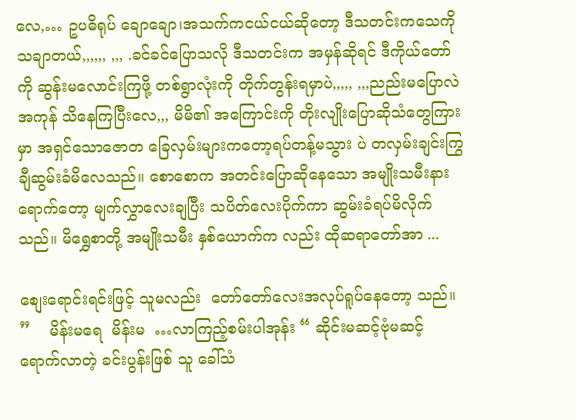လေ,… ဥပဓိရုပ် ချောချော၊အသက်ကငယ်ငယ်ဆိုတော့ ဒီသတင်းကသေကိုသချာတယ်,,,,,, ,,, .ခင်ခင်ပြောသလို ဒီသတင်းက အမှန်ဆိုရင် ဒီကိုယ်တော်ကို ဆွန်းမလောင်းကြဖို့ တစ်ရွာလုံးကို တိုက်တွန်းရမှာပဲ,,,,, ,,,ညည်းမပြောလဲ အကုန် သိနေကြပြီးလေ,,, မိမိ၏ အကြောင်းကို တိုးလျိုးပြောဆိုသံတွေကြားမှာ အရှင်သောဇောတ ခြေလှမ်းများကတော့ရပ်တန့်မသွား ပဲ တလှမ်းချင်းကြွချီဆွမ်းခံမိလေသည်။ စောစောက အတင်းပြောဆိုနေသော အမျိုးသမီးနားရောက်တော့ မျက်လွှာလေးချပြီး သပိတ်လေးပိုက်ကာ ဆွမ်းခံရပ်မိလိုက်သည်။ မိရွှေစာတို့ အမျိုးသမီး နှစ်ယောက်က လည်း ထိုဆရာတော်အာ ...

စျေးရောင်းရင်းဖြင့် သူမလည်း  တော်တော်လေးအလုပ်ရူပ်နေတော့ သည်။ ”    မိန်းမရေ  မိန်းမ  …လာကြည့်စမ်းပါအုန်း “ ဆိုင်းမဆင့်ဗုံမဆင့် ရောက်လာတဲ့ ခင်းပွန်းဖြစ် သူ ခေါ်သံ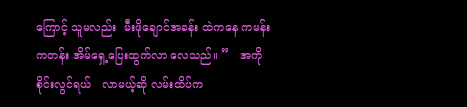ကြောင့် သူမလည်း  မီးဖိုချောင်အခန်း ထဲကနေ ကမန်းကတန်း အိမ်ရှေ့ပြေးထွက်လာ လေသည်။ ”   အကိုစိုင်းလွင်ရယ်   လာမယ့်ဆို လမ်းထိပ်က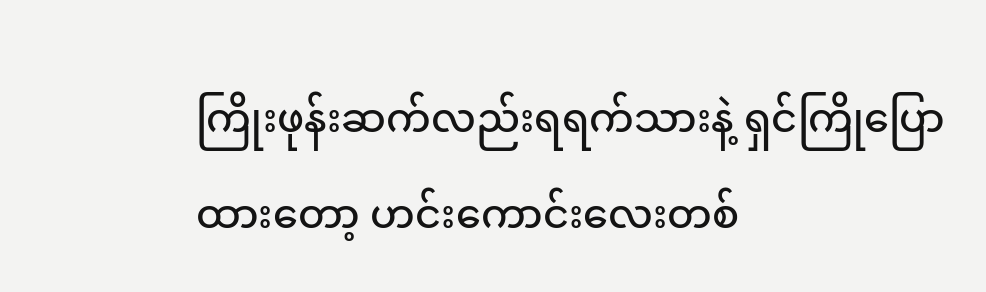ကြိုးဖုန်းဆက်လည်းရရက်သားနဲ့ ရှင်ကြိုပြောထားတော့ ဟင်းကောင်းလေးတစ်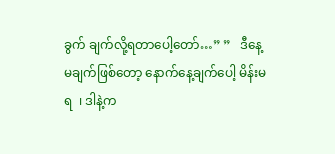ခွက် ချက်လို့ရတာပေါ့တော်…” ”   ဒီနေ့မချက်ဖြစ်တော့ နောက်နေ့ချက်ပေါ့ မိန်းမရ  ၊ ဒါနဲ့က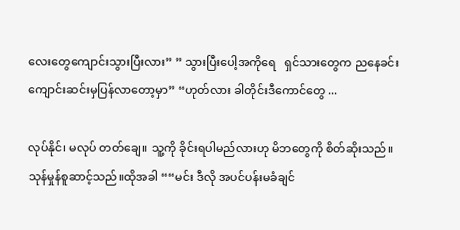လေးတွေကျောင်းသွားပြီးလား” ” သွားပြီးပေါ့အကိုရေ   ရှင်သားတွေက ညနေခင်းကျောင်းဆင်းမှပြန်လာတော့မှာ” “ဟုတ်လား ခါတိုင်းဒီကောင်တွေ ...

လုပ်နိုင်၊ မလုပ် တတ်ချေ။ သူ့ကို ခိုင်းရပါမည်လားဟု မိဘတွေကို စိတ်ဆိုးသည်။ သုန်မှုန်စူဆာင့်သည်။ထိုအခါ ““မင်း ဒီလို အပင်ပန်းမခံချင်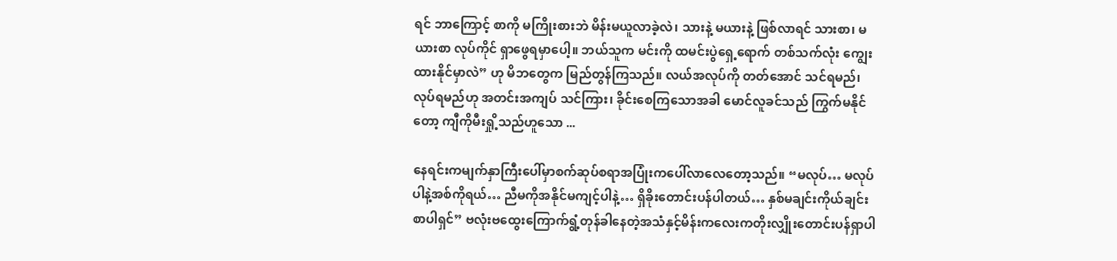ရင် ဘာကြောင့် စာကို မကြိုးစားဘဲ မိန်းမယူလာခဲ့လဲ၊ သားနဲ့ မယားနဲ့ ဖြစ်လာရင် သားစာ၊ မယားစာ လုပ်ကိုင် ရှာဖွေရမှာပေါ့။ ဘယ်သူက မင်းကို ထမင်းပွဲရှေ့ရောက် တစ်သက်လုံး ကျွေးထားနိုင်မှာလဲ” ဟု မိဘတွေက မြည်တွန်ကြသည်။ လယ်အလုပ်ကို တတ်အောင် သင်ရမည်၊ လုပ်ရမည်ဟု အတင်းအကျပ် သင်ကြား၊ ခိုင်းစေကြသောအခါ မောင်လူခင်သည် ကြွက်မနိုင်တော့ ကျီကိုမီးရှို့သည်ဟူသော ...

နေရင်းကမျက်နှာကြီးပေါ်မှာစက်ဆုပ်စရာအပြုံးကပေါ်လာလေတော့သည်။ “မလုပ်… မလုပ်ပါနဲ့အစ်ကိုရယ်… ညီမကိုအနိုင်မကျင့်ပါနဲ့… ရှိခိုးတောင်းပန်ပါတယ်… နှစ်မချင်းကိုယ်ချင်းစာပါရှင်” ဗလုံးဗထွေးကြောက်ရွံ့တုန်ခါနေတဲ့အသံနှင့်မိန်းကလေးကတိုးလျှိုးတောင်းပန်ရှာပါ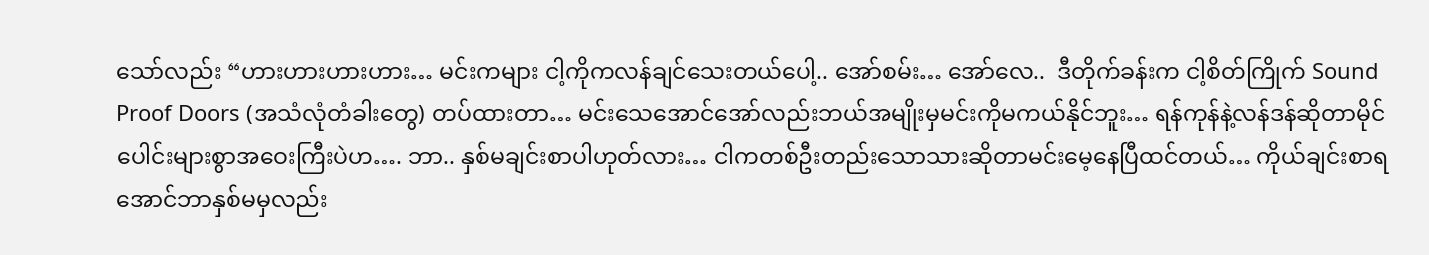သော်လည်း “ဟားဟားဟားဟား… မင်းကများ ငါ့ကိုကလန်ချင်သေးတယ်ပေါ့.. အော်စမ်း… အော်လေ..  ဒီတိုက်ခန်းက ငါ့စိတ်ကြိုက် Sound Proof Doors (အသံလုံတံခါးတွေ) တပ်ထားတာ… မင်းသေအောင်အော်လည်းဘယ်အမျိုးမှမင်းကိုမကယ်နိုင်ဘူး… ရန်ကုန်နဲ့လန်ဒန်ဆိုတာမိုင်ပေါင်းများစွာအဝေးကြီးပဲဟ…. ဘာ.. နှစ်မချင်းစာပါဟုတ်လား… ငါကတစ်ဦးတည်း‌သောသားဆိုတာမင်းမေ့နေပြီထင်တယ်… ကိုယ်ချင်းစာရအောင်ဘာနှစ်မမှလည်း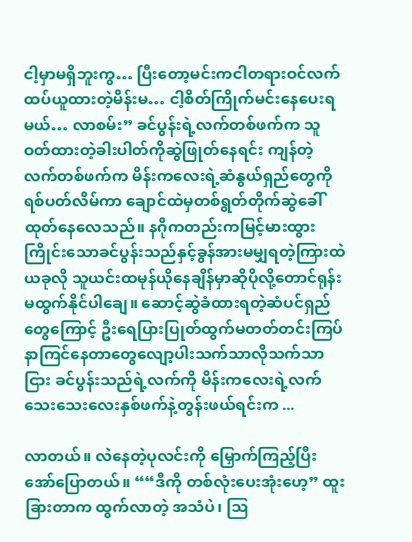ငါ့မှာမရှိဘူးကွ… ပြီးတော့မင်းကငါတရားဝင်လက်ထပ်ယူထားတဲ့မိန်းမ… ငါ့စိတ်ကြိုက်မင်းနေပေးရမယ်… လာစမ်း” ခင်ပွန်းရဲ့လက်တစ်ဖက်က သူဝတ်ထားတဲ့ခါးပါတ်ကိုဆွဲဖြုတ်နေရင်း ကျန်တဲ့လက်တစ်ဖက်က မိန်းကလေးရဲ့ဆံနွယ်ရှည်တွေကိုရစ်ပတ်လိမ်ကာ ချောင်ထဲမှတစ်ရွတ်တိုက်ဆွဲခေါ်ထုတ်နေလေသည်။ နဂိုကတည်းကမြင့်မားထွားကြိုင်းသောခင်ပွန်းသည်နှင့်ခွန်အားမမျှရတဲ့ကြားထဲ ယခုလို သူယင်းထမုန်ယိုနေချိန်မှာဆိုပိုလို့တောင်ရုန်းမထွက်နိုင်ပါချေ။ ဆောင့်ဆွဲခံထားရတဲ့ဆံပင်ရှည်တွေကြောင့် ဦးရေပြားပြုတ်ထွက်မတတ်တင်းကြပ်နာကြင်နေတာတွေလျော့ပါးသက်သာလိုသက်သာငြား ခင်ပွန်းသည်ရဲ့လက်ကို မိန်းကလေးရဲ့လက်သေးသေးလေးနှစ်ဖက်နဲ့တွန်းဖယ်ရင်းက ...

လာတယ်။ လဲနေတဲ့ပုလင်းကို မြှောက်ကြည့်ပြီး အော်ပြောတယ်။ ““ဒီကို တစ်လုံးပေးအုံးဟေ့” ထူးခြားတာက ထွက်လာတဲ့ အသံပဲ၊ ဩ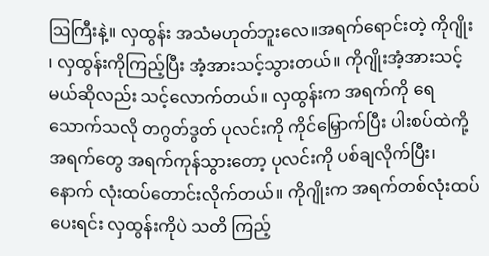ဩကြီးနဲ့။ လှထွန်း အသံမဟုတ်ဘူးလေ။အရက်ရောင်းတဲ့ ကိုဂျိုး ၊ လှထွန်းကိုကြည့်ပြီး အံ့အားသင့်သွားတယ်။ ကိုဂျိုးအံ့အားသင့်မယ်ဆိုလည်း သင့်လောက်တယ်။ လှထွန်းက အရက်ကို ရေသောက်သလို တဂွတ်ဒွတ် ပုလင်းကို ကိုင်မြှောက်ပြီး ပါးစပ်ထဲကို့ အရက်တွေ အရက်ကုန်သွားတော့ ပုလင်းကို ပစ်ချလိုက်ပြီး၊ နောက် လုံးထပ်တောင်းလိုက်တယ်။ ကိုဂျိုးက အရက်တစ်လုံးထပ်ပေးရင်း လှထွန်းကိုပဲ သတိ ကြည့်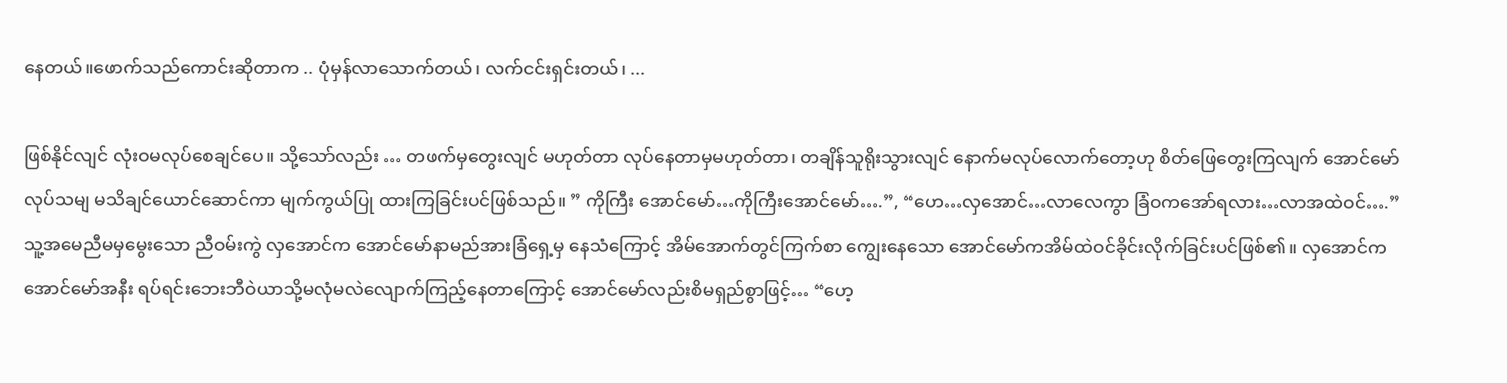နေတယ်။ဖောက်သည်ကောင်းဆိုတာက .. ပုံမှန်လာသောက်တယ်၊ လက်ငင်းရှင်းတယ်၊ ...

ဖြစ်နိုင်လျင် လုံးဝမလုပ်စေချင်ပေ။ သို့သော်လည်း … တဖက်မှတွေးလျင် မဟုတ်တာ လုပ်နေတာမှမဟုတ်တာ၊ တချိန်သူရိုးသွားလျင် နောက်မလုပ်လောက်တော့ဟု စိတ်ဖြေတွေးကြလျက် အောင်မော် လုပ်သမျ မသိချင်ယောင်ဆောင်ကာ မျက်ကွယ်ပြု ထားကြခြင်းပင်ဖြစ်သည်။ ” ကိုကြီး အောင်မော်…ကိုကြီးအောင်မော်….”, “ဟေ…လှအောင်…လာလေကွာ ခြံဝကအော်ရလား…လာအထဲဝင်….” သူ့အမေညီမမှမွေးသော ညီဝမ်းကွဲ လှအောင်က အောင်မော်နာမည်အားခြံရှေ့မှ နေသံကြောင့် အိမ်အောက်တွင်ကြက်စာ ကျွေးနေသော အောင်မော်ကအိမ်ထဲဝင်ခိုင်းလိုက်ခြင်းပင်ဖြစ်၏။ လှအောင်က အောင်မော်အနီး ရပ်ရင်းဘေးဘီဝဲယာသို့မလုံမလဲလျောက်ကြည့်နေတာကြောင့် အောင်မော်လည်းစိမရှည်စွာဖြင့်… “ဟေ့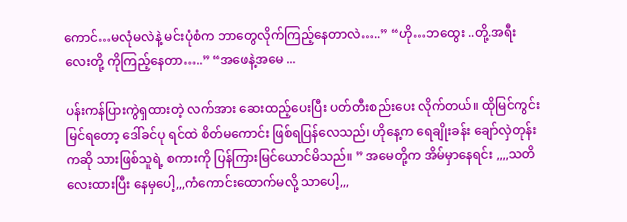ကောင်…မလုံမလဲနဲ့ မင်းပုံစံက ဘာတွေလိုက်ကြည့်နေတာလဲ…..” “ဟို…ဘထွေး ..တို့.အရီးလေးတို့ ကိုကြည့်နေတာ…..” “အဖေနဲ့အမေ ...

ပန်းကန်ပြားကွဲရှထားတဲ့ လက်အား ဆေးထည့်ပေးပြီး ပတ်တီးစည်းပေး လိုက်တယ်။ ထိုမြင်ကွင်း မြင်ရတော့ ဒေါ်ခင်ပု ရင်ထဲ စိတ်မကောင်း ဖြစ်ရပြန်လေသည်၊ ဟိုနေ့က ရေချိုးခန်း ချော်လှဲတုန်းကဆို သားဖြစ်သူရဲ့ စကားကို ပြန်ကြားမြင်ယောင်မိသည်။ ” အမေတို့က အိမ်မှာနေရင်း ,,,,သတိလေးထားပြီး နေမှပေါ့,,,ကံကောင်းထောက်မလို့ သာပေါ့,,,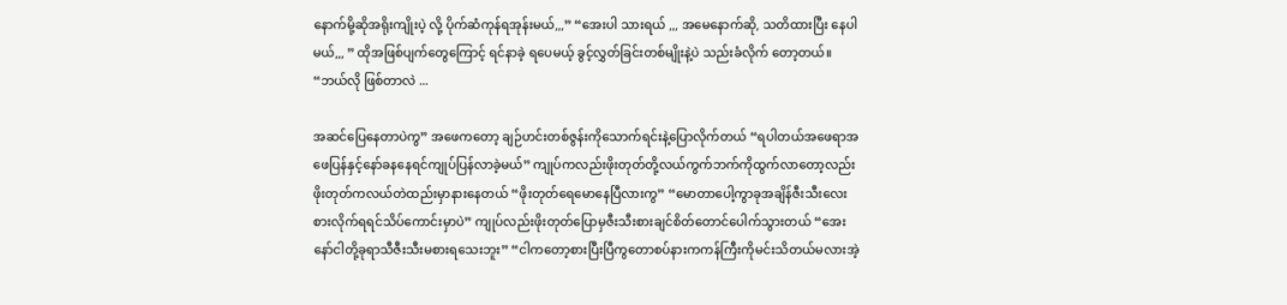နောက်မို့ဆိုအရိုးကျိုးပဲ့ လို့ ပိုက်ဆံကုန်ရအုန်းမယ်,,,” “အေးပါ သားရယ် ,,, အမေနောက်ဆို, သတိထားပြီး နေပါမယ်,,, ” ထိုအဖြစ်ပျက်တွေကြောင့် ရင်နာခဲ့ ရပေမယ့် ခွင့်လွှတ်ခြင်းတစ်မျိုးနဲ့ပဲ သည်းခံလိုက် တော့တယ်။ “ဘယ်လို ဖြစ်တာလဲ ...

အဆင်ပြေနေတာပဲကွ” အဖေကတော့ ချဉ်ဟင်းတစ်ဇွန်းကိုသောက်ရင်းနဲ့ပြောလိုက်တယ် “ရပါတယ်အဖေရာအဖေပြန်နှင့်နော်ခနနေရင်ကျုပ်ပြန်လာခဲ့မယ်” ကျုပ်ကလည်းဖိုးတုတ်တို့လယ်ကွက်ဘက်ကိုထွက်လာတော့လည်းဖိုးတုတ်ကလယ်တဲထည်းမှာနားနေတယ် “ဖိုးတုတ်ရေမောနေပြီလားကွ” “မောတာပေါ့ကွာခုအချိန်ဇီးသီးလေးစားလိုက်ရရင်သိပ်ကောင်းမှာပဲ” ကျုပ်လည်းဖိုးတုတ်ပြောမှဇီးသီးစားချင်စိတ်တောင်ပေါက်သွားတယ် “အေးနော်ငါတို့ခုရာသီဇီးသီးမစားရသေးဘူး” “ငါကတော့စားပြီးပြီကွတောစပ်နားကကန်ကြီးကိုမင်းသိတယ်မလားအဲ့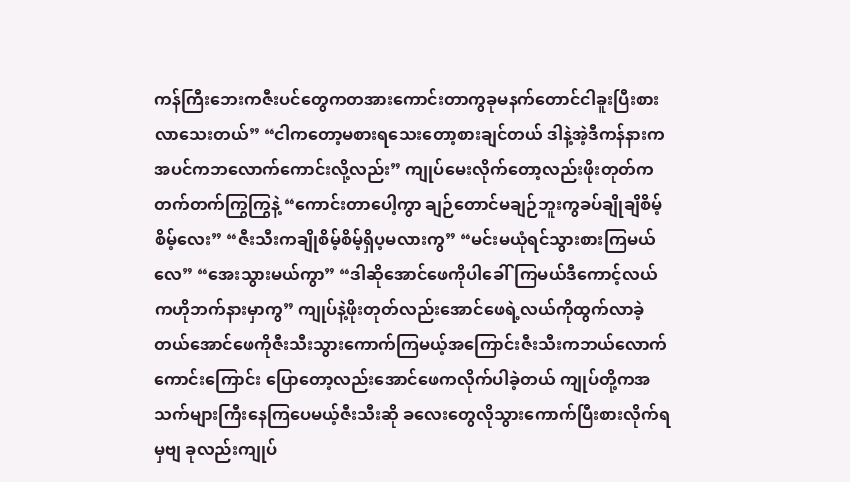ကန်ကြီးဘေးကဇီးပင်တွေကတအားကောင်းတာကွခုမနက်တောင်ငါခူးပြီးစားလာသေးတယ်” “ငါကတော့မစားရသေးတော့စားချင်တယ် ဒါနဲ့အဲ့ဒီကန်နားကအပင်ကဘလောက်ကောင်းလို့လည်း” ကျုပ်မေးလိုက်တော့လည်းဖိုးတုတ်ကတက်တက်ကြွကြွနဲ့ “ကောင်းတာပေါ့ကွာ ချဉ်တောင်မချဉ်ဘူးကွခပ်ချိုချိစိမ့်စိမ့်လေး” “ဇီးသီးကချိုစိမ့်စိမ့်ရှိပ့မလားကွ” “မင်းမယုံရင်သွားစားကြမယ်လေ” “အေးသွားမယ်ကွာ” “ဒါဆိုအောင်ဖေကိုပါခေါ်ကြမယ်ဒီကောင့်လယ်ကဟိုဘက်နားမှာကွ” ကျုပ်နဲ့ဖိုးတုတ်လည်းအောင်ဖေရဲ့လယ်ကိုထွက်လာခဲ့တယ်အောင်ဖေကိုဇီးသီးသွားကောက်ကြမယ့်အကြောင်းဇီးသီးကဘယ်လောက်ကောင်းကြောင်း ပြောတော့လည်းအောင်ဖေကလိုက်ပါခဲ့တယ် ကျုပ်တို့ကအသက်များကြီးနေကြပေမယ့်ဇီးသီးဆို ခလေးတွေလိုသွားကောက်ပြီးစားလိုက်ရမှဗျ ခုလည်းကျုပ်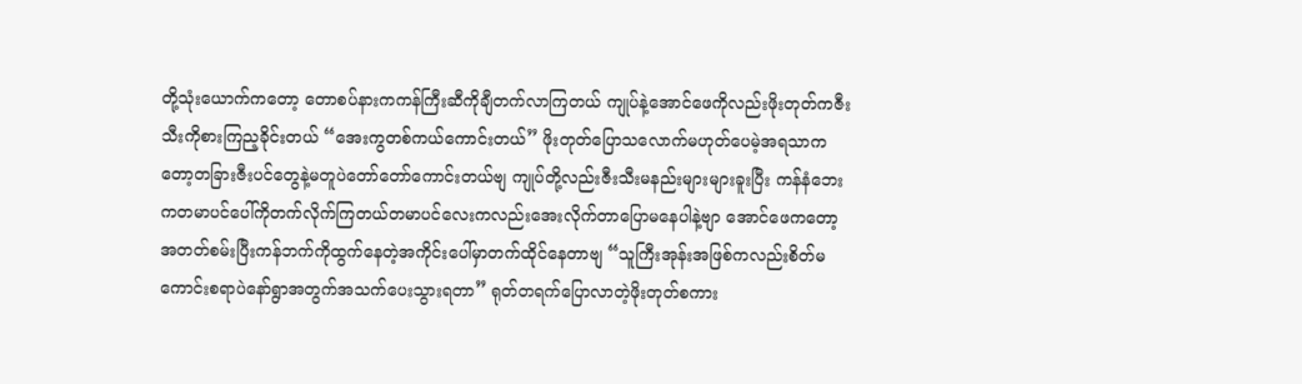တို့သုံးယောက်ကတော့ တောစပ်နားကကန်ကြီးဆီကိုချီတက်လာကြတယ် ကျုပ်နဲ့အောင်ဖေကိုလည်းဖိုးတုတ်ကဇီးသီးကိုစားကြည့ခိုင်းတယ် “အေးကွတစ်ကယ်ကောင်းတယ်” ဖိုးတုတ်ပြောသလောက်မဟုတ်ပေမဲ့အရသာကတော့တခြားဇီးပင်တွေနဲ့မတူပဲတော်တော်ကောင်းတယ်ဗျ ကျုပ်တို့လည်းဇီးသီးမနည်းများများခူးပြီး ကန်နံဘေးကတမာပင်ပေါ်ကိုတက်လိုက်ကြတယ်တမာပင်လေးကလည်းအေးလိုက်တာပြောမနေပါနဲ့ဗျာ အောင်ဖေကတော့အတတ်စမ်းပြီးကန်ဘက်ကိုထွက်နေတဲ့အကိုင်းပေါ်မှာတက်ထိုင်နေတာဗျ “သူကြီးအုန်းအဖြစ်ကလည်းစိတ်မကောင်းစရာပဲနော်ရွာအတွက်အသက်ပေးသွားရတာ” ရုတ်တရက်ပြောလာတဲ့ဖိုးတုတ်စကား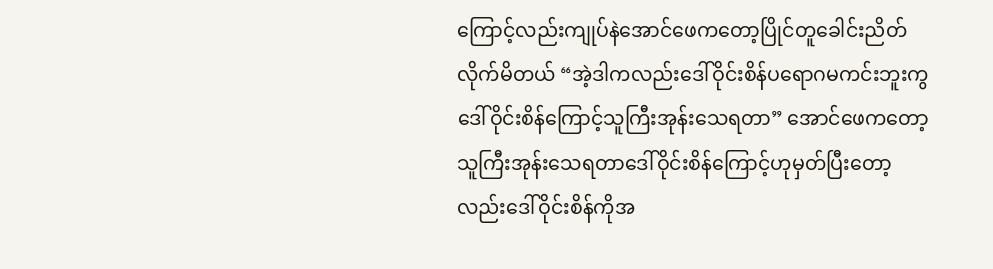ကြောင့်လည်းကျုပ်နဲအောင်ဖေကတော့ပြိုင်တူခေါင်းညိတ်လိုက်မိတယ် “အဲ့ဒါကလည်းဒေါ်ဝိုင်းစိန်ပရောဂမကင်းဘူးကွဒေါ်ဝိုင်းစိန်ကြောင့်သူကြီးအုန်းသေရတာ” အောင်ဖေကတော့သူကြီးအုန်းသေရတာဒေါ်ဝိုင်းစိန်ကြောင့်ဟုမှတ်ပြီးတော့လည်းဒေါ်ဝိုင်းစိန်ကိုအ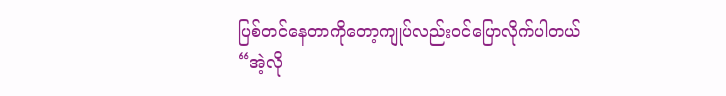ပြစ်တင်နေတာကိုတော့ကျုပ်လည်းဝင်ပြောလိုက်ပါတယ် “အဲ့လို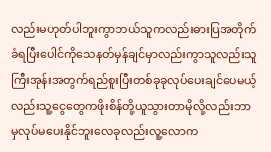လည်းမဟုတ်ပါဘူးကွာဘယ်သူကလည်းဓားပြအတိုက်ခံရပြီးပေါင်ကိုသေနတ်မှန်ချင်မှာလည်းကွာသူလည်းသူကြီးအုန်းအတွက်ရည်စူးပြီးတစ်ခုခုလုပ်ပေးချင်ပေမယ့်လည်းသူ့ငွေတွေကဖိုးစိန်တို့ယူသွားတာမိုလို့လည်းဘာမှလုပ်မပေးနိုင်ဘူးလေခုလည်းလူ့လောက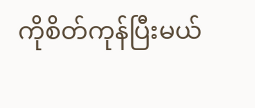ကိုစိတ်ကုန်ပြီးမယ်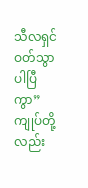သီလရှင်ဝတ်သွာပါပြီကွာ” ကျုပ်တို့လည်း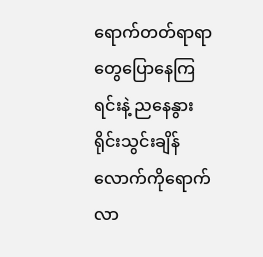ရောက်တတ်ရာရာတွေပြောနေကြရင်းနဲ့ ညနေနွားရိုင်းသွင်းချိန်လောက်ကိုရောက်လာ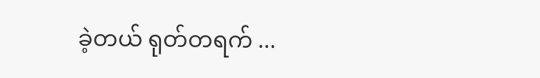ခဲ့တယ် ရုတ်တရက် ...